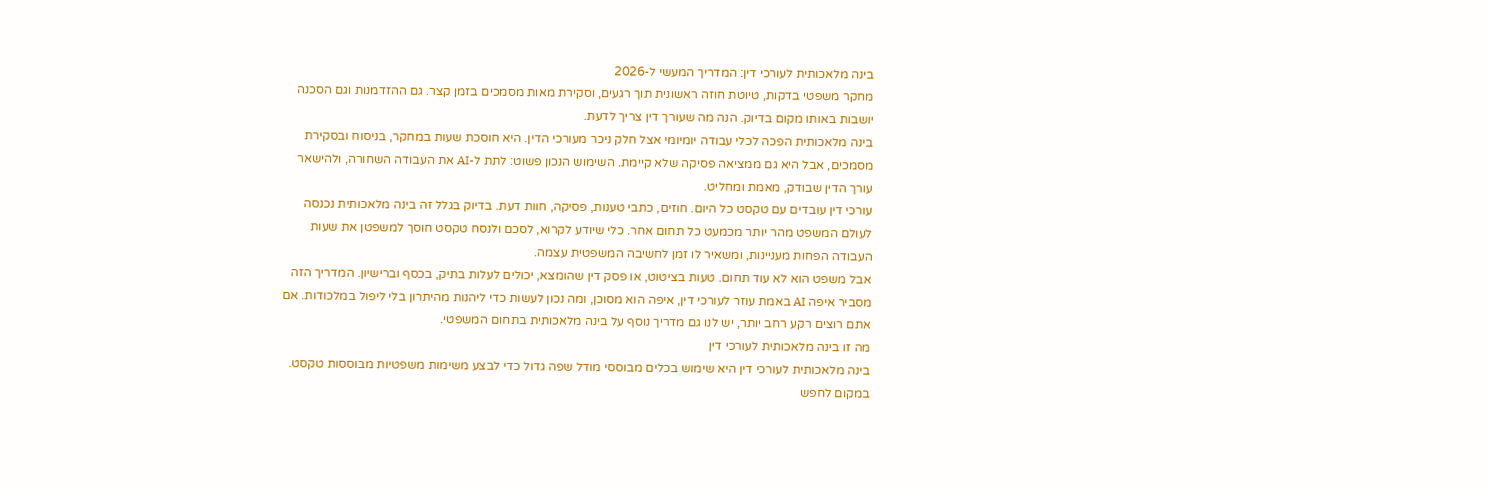בינה מלאכותית לעורכי דין: המדריך המעשי ל-2026
מחקר משפטי בדקות, טיוטת חוזה ראשונית תוך רגעים, וסקירת מאות מסמכים בזמן קצר. גם ההזדמנות וגם הסכנה יושבות באותו מקום בדיוק. הנה מה שעורך דין צריך לדעת.
בינה מלאכותית הפכה לכלי עבודה יומיומי אצל חלק ניכר מעורכי הדין. היא חוסכת שעות במחקר, בניסוח ובסקירת מסמכים, אבל היא גם ממציאה פסיקה שלא קיימת. השימוש הנכון פשוט: לתת ל-AI את העבודה השחורה, ולהישאר עורך הדין שבודק, מאמת ומחליט.
עורכי דין עובדים עם טקסט כל היום. חוזים, כתבי טענות, פסיקה, חוות דעת. בדיוק בגלל זה בינה מלאכותית נכנסה לעולם המשפט מהר יותר מכמעט כל תחום אחר. כלי שיודע לקרוא, לסכם ולנסח טקסט חוסך למשפטן את שעות העבודה הפחות מעניינות, ומשאיר לו זמן לחשיבה המשפטית עצמה.
אבל משפט הוא לא עוד תחום. טעות בציטוט, או פסק דין שהומצא, יכולים לעלות בתיק, בכסף וברישיון. המדריך הזה מסביר איפה AI באמת עוזר לעורכי דין, איפה הוא מסוכן, ומה נכון לעשות כדי ליהנות מהיתרון בלי ליפול במלכודות. אם אתם רוצים רקע רחב יותר, יש לנו גם מדריך נוסף על בינה מלאכותית בתחום המשפטי.
מה זו בינה מלאכותית לעורכי דין
בינה מלאכותית לעורכי דין היא שימוש בכלים מבוססי מודל שפה גדול כדי לבצע משימות משפטיות מבוססות טקסט. במקום לחפש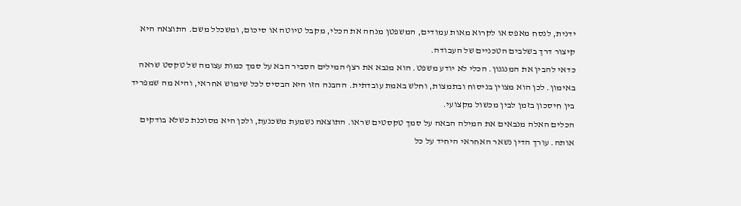ידנית, לנסח מאפס או לקרוא מאות עמודים, המשפטן מנחה את הכלי, מקבל טיוטה או סיכום, ומשכלל משם. התוצאה היא קיצור דרך בשלבים הטכניים של העבודה.
כדאי להבין את המנגנון. הכלי לא יודע משפט. הוא מנבא את רצף המילים הסביר הבא על סמך כמות עצומה של טקסט שראה באימון. לכן הוא מצוין בניסוח ובתמצות, וחלש באמת עובדתית. ההבנה הזו היא הבסיס לכל שימוש אחראי, והיא מה שמפריד בין חיסכון בזמן לבין מכשול מקצועי.
הכלים האלה מנבאים את המילה הבאה על סמך טקסטים שראו. התוצאה נשמעת משכנעת, ולכן היא מסוכנת כשלא בודקים אותה. עורך הדין נשאר האחראי היחיד על כל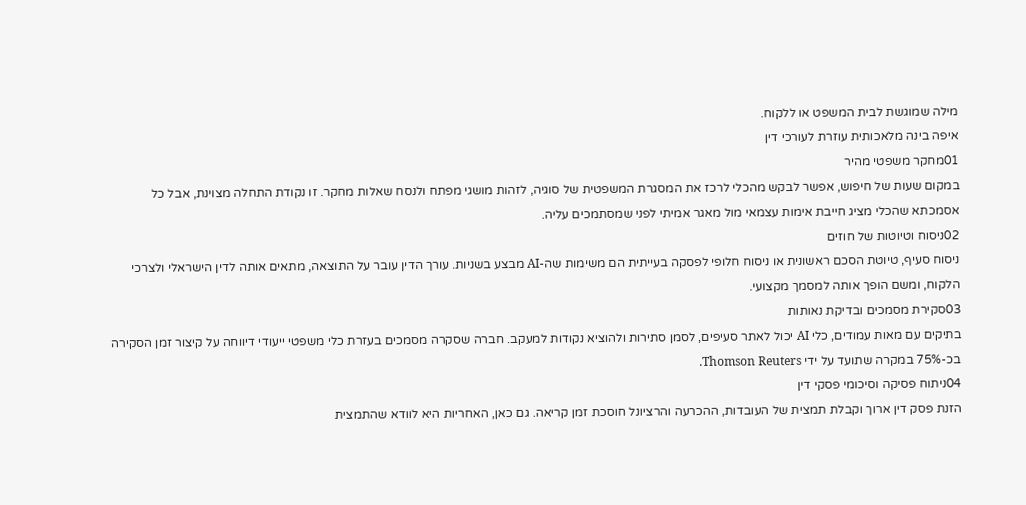מילה שמוגשת לבית המשפט או ללקוח.
איפה בינה מלאכותית עוזרת לעורכי דין
01מחקר משפטי מהיר
במקום שעות של חיפוש, אפשר לבקש מהכלי לרכז את המסגרת המשפטית של סוגיה, לזהות מושגי מפתח ולנסח שאלות מחקר. זו נקודת התחלה מצוינת, אבל כל אסמכתא שהכלי מציג חייבת אימות עצמאי מול מאגר אמיתי לפני שמסתמכים עליה.
02ניסוח וטיוטות של חוזים
ניסוח סעיף, טיוטת הסכם ראשונית או ניסוח חלופי לפסקה בעייתית הם משימות שה-AI מבצע בשניות. עורך הדין עובר על התוצאה, מתאים אותה לדין הישראלי ולצרכי הלקוח, ומשם הופך אותה למסמך מקצועי.
03סקירת מסמכים ובדיקת נאותות
בתיקים עם מאות עמודים, כלי AI יכול לאתר סעיפים, לסמן סתירות ולהוציא נקודות למעקב. חברה שסקרה מסמכים בעזרת כלי משפטי ייעודי דיווחה על קיצור זמן הסקירה בכ-75% במקרה שתועד על ידי Thomson Reuters.
04ניתוח פסיקה וסיכומי פסקי דין
הזנת פסק דין ארוך וקבלת תמצית של העובדות, ההכרעה והרציונל חוסכת זמן קריאה. גם כאן, האחריות היא לוודא שהתמצית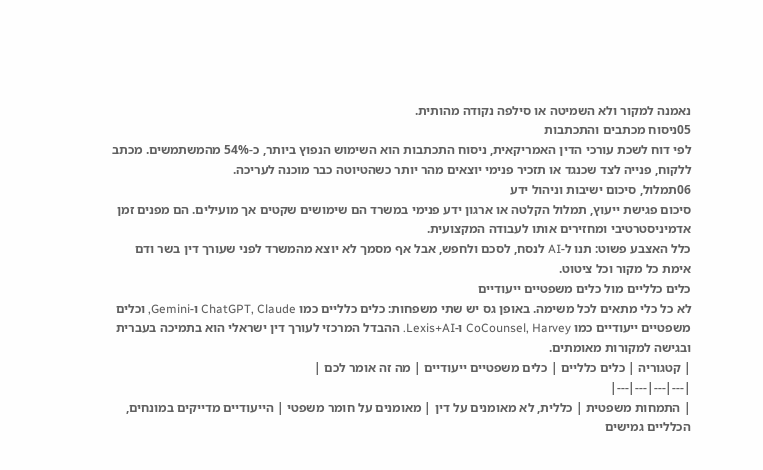נאמנה למקור ולא השמיטה או סילפה נקודה מהותית.
05ניסוח מכתבים והתכתבות
לפי דוח לשכת עורכי הדין האמריקאית, ניסוח התכתבות הוא השימוש הנפוץ ביותר, כ-54% מהמשתמשים. מכתב ללקוח, פנייה לצד שכנגד או תזכיר פנימי יוצאים מהר יותר כשהטיוטה כבר מוכנה לעריכה.
06תמלול, סיכום ישיבות וניהול ידע
סיכום פגישת ייעוץ, תמלול הקלטה או ארגון ידע פנימי במשרד הם שימושים שקטים אך מועילים. הם מפנים זמן אדמיניסטרטיבי ומחזירים אותו לעבודה המקצועית.
כלל האצבע פשוט: תנו ל-AI לנסח, לסכם ולחפש, אבל אף מסמך לא יוצא מהמשרד לפני שעורך דין בשר ודם אימת כל מקור וכל ציטוט.
כלים כלליים מול כלים משפטיים ייעודיים
לא כל כלי מתאים לכל משימה. באופן גס יש שתי משפחות: כלים כלליים כמו ChatGPT, Claude ו-Gemini, וכלים משפטיים ייעודיים כמו CoCounsel, Harvey ו-Lexis+AI. ההבדל המרכזי לעורך דין ישראלי הוא בתמיכה בעברית ובגישה למקורות מאומתים.
| קטגוריה | כלים כלליים | כלים משפטיים ייעודיים | מה זה אומר לכם |
|---|---|---|---|
| התמחות משפטית | כללית, לא מאומנים על דין | מאומנים על חומר משפטי | הייעודיים מדייקים במונחים, הכלליים גמישים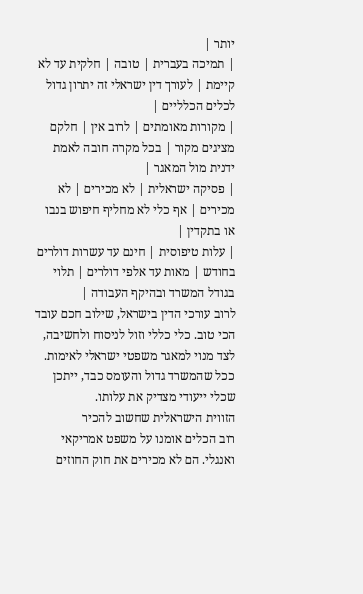יותר |
| תמיכה בעברית | טובה | חלקית עד לא קיימת | לעורך דין ישראלי זה יתרון גדול לכלים הכלליים |
| מקורות מאומתים | לרוב אין | חלקם מציגים מקור | בכל מקרה חובה לאמת ידנית מול המאגר |
| פסיקה ישראלית | לא מכירים | לא מכירים | אף כלי לא מחליף חיפוש בנבו או בתקדין |
| עלות טיפוסית | חינם עד עשרות דולרים בחודש | מאות עד אלפי דולרים | תלוי בגודל המשרד ובהיקף העבודה |
לרוב עורכי הדין בישראל, שילוב חכם עובד הכי טוב. כלי כללי וזול לניסוח ולחשיבה, לצד מנוי למאגר משפטי ישראלי לאימות. ככל שהמשרד גדול והעומס כבד, ייתכן שכלי ייעודי מצדיק את עלותו.
הזווית הישראלית שחשוב להכיר
רוב הכלים אומנו על משפט אמריקאי ואנגלי. הם לא מכירים את חוק החוזים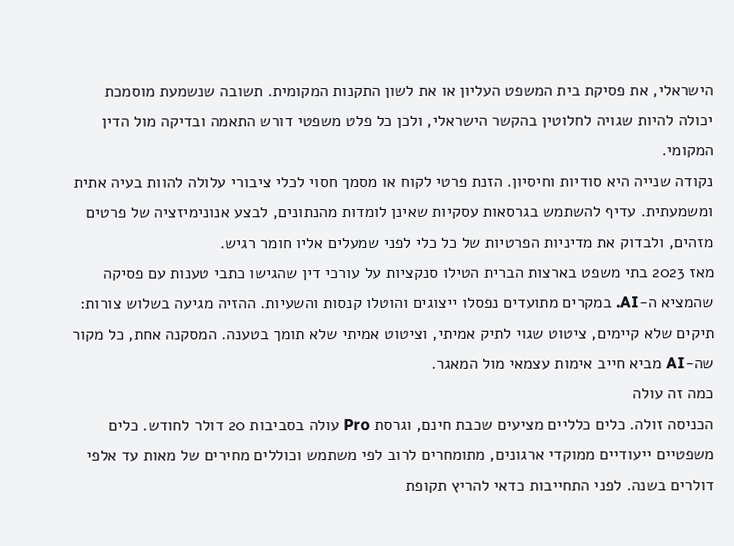הישראלי, את פסיקת בית המשפט העליון או את לשון התקנות המקומית. תשובה שנשמעת מוסמכת יכולה להיות שגויה לחלוטין בהקשר הישראלי, ולכן כל פלט משפטי דורש התאמה ובדיקה מול הדין המקומי.
נקודה שנייה היא סודיות וחיסיון. הזנת פרטי לקוח או מסמך חסוי לכלי ציבורי עלולה להוות בעיה אתית ומשמעתית. עדיף להשתמש בגרסאות עסקיות שאינן לומדות מהנתונים, לבצע אנונימיזציה של פרטים מזהים, ולבדוק את מדיניות הפרטיות של כל כלי לפני שמעלים אליו חומר רגיש.
מאז 2023 בתי משפט בארצות הברית הטילו סנקציות על עורכי דין שהגישו כתבי טענות עם פסיקה שהמציא ה-AI. במקרים מתועדים נפסלו ייצוגים והוטלו קנסות והשעיות. ההזיה מגיעה בשלוש צורות: תיקים שלא קיימים, ציטוט שגוי לתיק אמיתי, וציטוט אמיתי שלא תומך בטענה. המסקנה אחת, כל מקור שה-AI מביא חייב אימות עצמאי מול המאגר.
כמה זה עולה
הכניסה זולה. כלים כלליים מציעים שכבת חינם, וגרסת Pro עולה בסביבות 20 דולר לחודש. כלים משפטיים ייעודיים ממוקדי ארגונים, מתומחרים לרוב לפי משתמש וכוללים מחירים של מאות עד אלפי דולרים בשנה. לפני התחייבות כדאי להריץ תקופת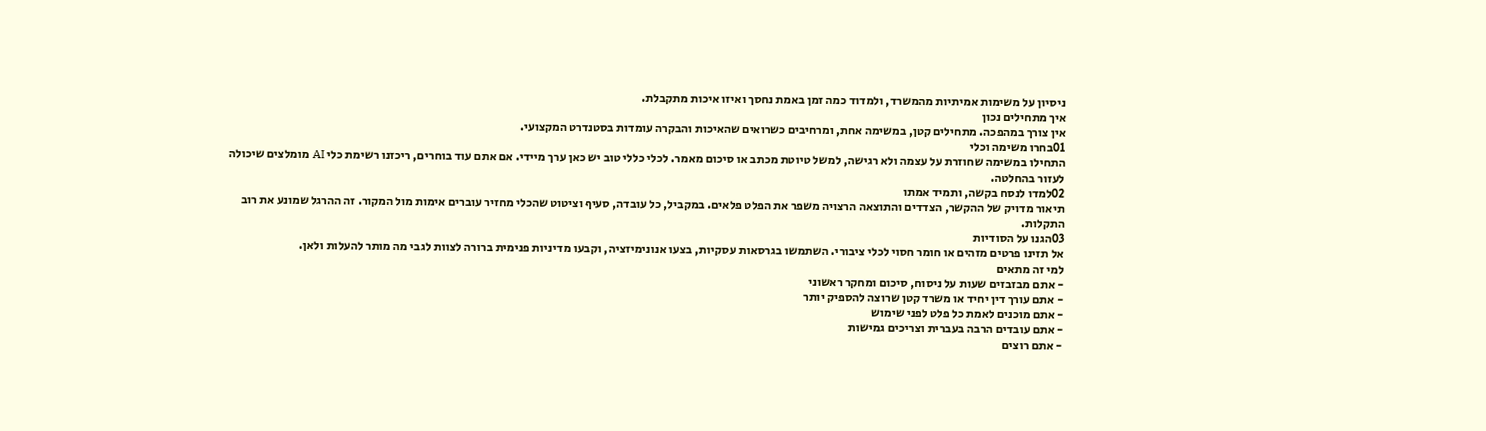ניסיון על משימות אמיתיות מהמשרד, ולמדוד כמה זמן באמת נחסך ואיזו איכות מתקבלת.
איך מתחילים נכון
אין צורך במהפכה. מתחילים קטן, במשימה אחת, ומרחיבים כשרואים שהאיכות והבקרה עומדות בסטנדרט המקצועי.
01בחרו משימה וכלי
התחילו במשימה שחוזרת על עצמה ולא רגישה, למשל טיוטת מכתב או סיכום מאמר. לכלי כללי טוב יש כאן ערך מיידי. אם אתם עוד בוחרים, ריכזנו רשימת כלי AI מומלצים שיכולה לעזור בהחלטה.
02למדו לנסח בקשה, ותמיד אמתו
תיאור מדויק של ההקשר, הצדדים והתוצאה הרצויה משפר את הפלט פלאים. במקביל, כל עובדה, סעיף וציטוט שהכלי מחזיר עוברים אימות מול המקור. זה ההרגל שמונע את רוב התקלות.
03הגנו על הסודיות
אל תזינו פרטים מזהים או חומר חסוי לכלי ציבורי. השתמשו בגרסאות עסקיות, בצעו אנונימיזציה, וקבעו מדיניות פנימית ברורה לצוות לגבי מה מותר להעלות ולאן.
למי זה מתאים
- אתם מבזבזים שעות על ניסוח, סיכום ומחקר ראשוני
- אתם עורך דין יחיד או משרד קטן שרוצה להספיק יותר
- אתם מוכנים לאמת כל פלט לפני שימוש
- אתם עובדים הרבה בעברית וצריכים גמישות
- אתם רוצים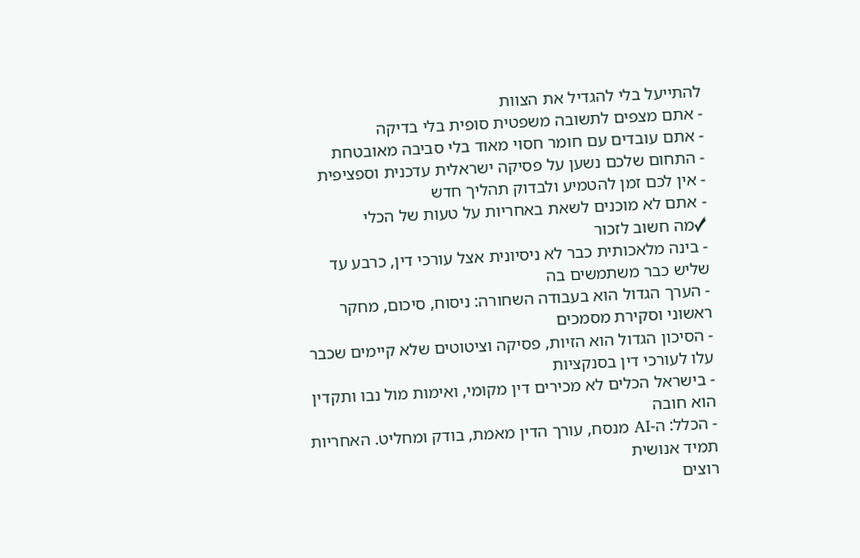להתייעל בלי להגדיל את הצוות
- אתם מצפים לתשובה משפטית סופית בלי בדיקה
- אתם עובדים עם חומר חסוי מאוד בלי סביבה מאובטחת
- התחום שלכם נשען על פסיקה ישראלית עדכנית וספציפית
- אין לכם זמן להטמיע ולבדוק תהליך חדש
- אתם לא מוכנים לשאת באחריות על טעות של הכלי
✓מה חשוב לזכור
- בינה מלאכותית כבר לא ניסיונית אצל עורכי דין, כרבע עד שליש כבר משתמשים בה
- הערך הגדול הוא בעבודה השחורה: ניסוח, סיכום, מחקר ראשוני וסקירת מסמכים
- הסיכון הגדול הוא הזיות, פסיקה וציטוטים שלא קיימים שכבר עלו לעורכי דין בסנקציות
- בישראל הכלים לא מכירים דין מקומי, ואימות מול נבו ותקדין הוא חובה
- הכלל: ה-AI מנסח, עורך הדין מאמת, בודק ומחליט. האחריות תמיד אנושית
רוצים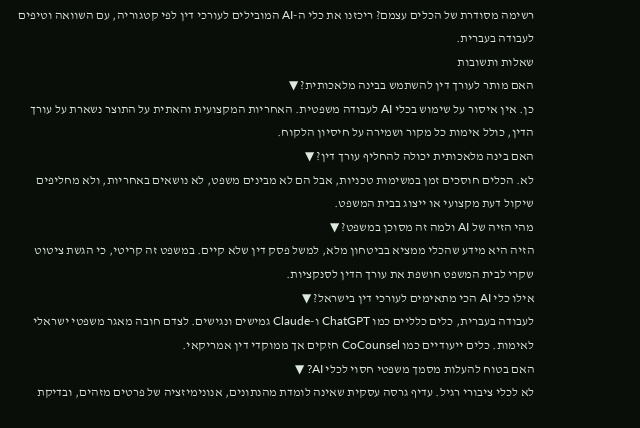רשימה מסודרת של הכלים עצמם? ריכזנו את כלי ה-AI המובילים לעורכי דין לפי קטגוריה, עם השוואה וטיפים לעבודה בעברית.
שאלות ותשובות
האם מותר לעורך דין להשתמש בבינה מלאכותית? ▼
כן. אין איסור על שימוש בכלי AI לעבודה משפטית. האחריות המקצועית והאתית על התוצר נשארת על עורך הדין, כולל אימות כל מקור ושמירה על חיסיון הלקוח.
האם בינה מלאכותית יכולה להחליף עורך דין? ▼
לא. הכלים חוסכים זמן במשימות טכניות, אבל הם לא מבינים משפט, לא נושאים באחריות, ולא מחליפים שיקול דעת מקצועי או ייצוג בבית המשפט.
מהי הזיה של AI ולמה זה מסוכן במשפט? ▼
הזיה היא מידע שהכלי ממציא בביטחון מלא, למשל פסק דין שלא קיים. במשפט זה קריטי, כי הגשת ציטוט שקרי לבית המשפט חושפת את עורך הדין לסנקציות.
אילו כלי AI הכי מתאימים לעורכי דין בישראל? ▼
לעבודה בעברית, כלים כלליים כמו ChatGPT ו-Claude גמישים ונגישים. לצדם חובה מאגר משפטי ישראלי לאימות. כלים ייעודיים כמו CoCounsel חזקים אך ממוקדי דין אמריקאי.
האם בטוח להעלות מסמך משפטי חסוי לכלי AI? ▼
לא לכלי ציבורי רגיל. עדיף גרסה עסקית שאינה לומדת מהנתונים, אנונימיזציה של פרטים מזהים, ובדיקת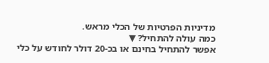מדיניות הפרטיות של הכלי מראש.
כמה עולה להתחיל? ▼
אפשר להתחיל בחינם או בכ-20 דולר לחודש על כלי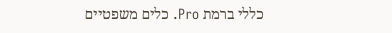כללי ברמת Pro. כלים משפטיים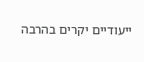ייעודיים יקרים בהרבה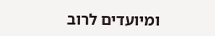ומיועדים לרוב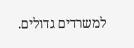למשרדים גדולים.